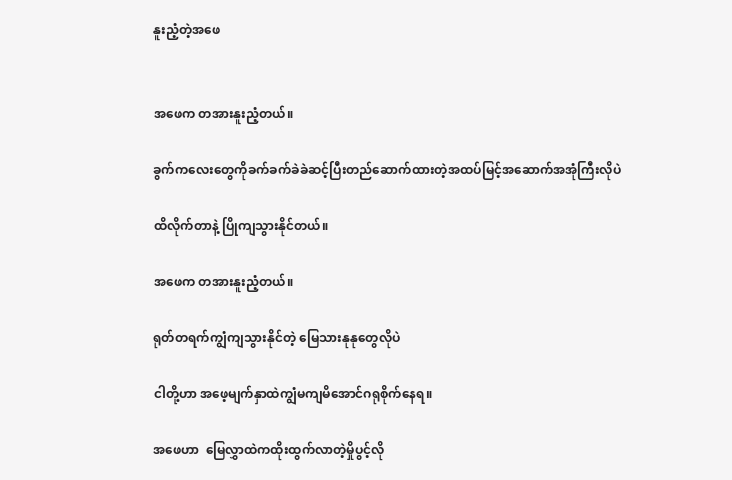နူးညံ့တဲ့အဖေ


အဖေက တအားနူးညံ့တယ်။

ခွက်ကလေးတွေကိုခက်ခက်ခဲခဲဆင့်ပြီးတည်ဆောက်ထားတဲ့အထပ်မြင့်အဆောက်အအုံကြီးလိုပဲ

ထိလိုက်တာနဲ့ ပြိုကျသွားနိုင်တယ်။

အဖေက တအားနူးညံ့တယ်။

ရုတ်တရက်ကျွံကျသွားနိုင်တဲ့ မြေသားနုနုတွေလိုပဲ

ငါတို့‌ဟာ အဖေ့မျက်နှာထဲကျွံမကျမိအောင်ဂရုစိုက်နေရ။

အဖေဟာ  မြေလွှာထဲကထိုးထွက်လာတဲ့မှိုပွင့်လို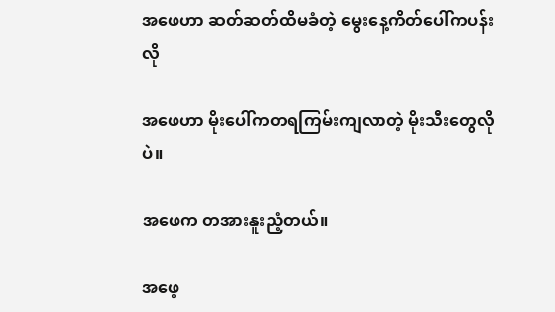အဖေဟာ ဆတ်ဆတ်ထိမခံတဲ့ မွေးနေ့ကိတ်ပေါ်ကပန်းလို

အဖေဟာ မိုးပေါ်ကတရကြမ်းကျလာတဲ့ မိုးသီးတွေလိုပဲ။

အဖေက တအားနူးညံ့တယ်။

အဖေ့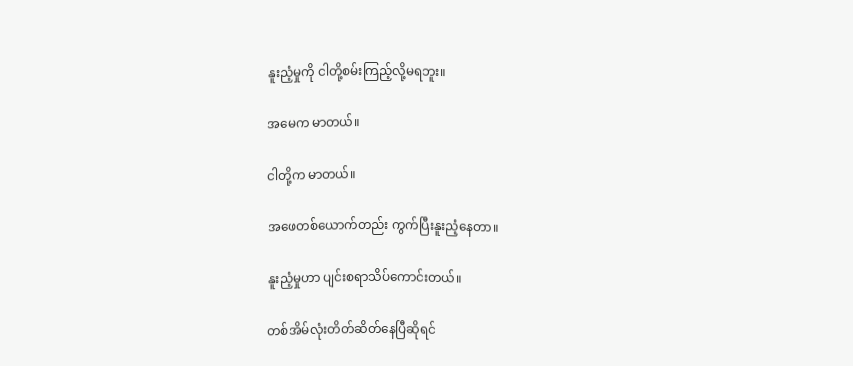နူးညံ့မှုကို ငါတို့စမ်းကြည့်လို့မရဘူး။

အမေက မာတယ်။

ငါတို့က မာတယ်။

အဖေတစ်ယောက်တည်း ကွက်ပြီးနူးညံ့နေတာ။

နူးညံ့မှုဟာ ပျင်းစရာသိပ်ကောင်းတယ်။

တစ်အိမ်လုံးတိတ်ဆိတ်နေပြီဆိုရင်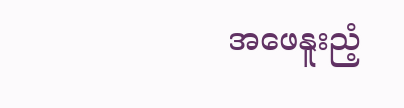အဖေနူးညံ့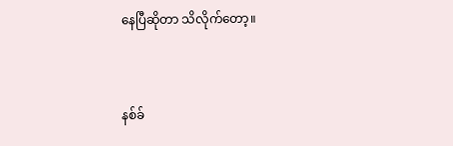နေပြီဆိုတာ သိလိုက်တော့။


နစ်ခ်